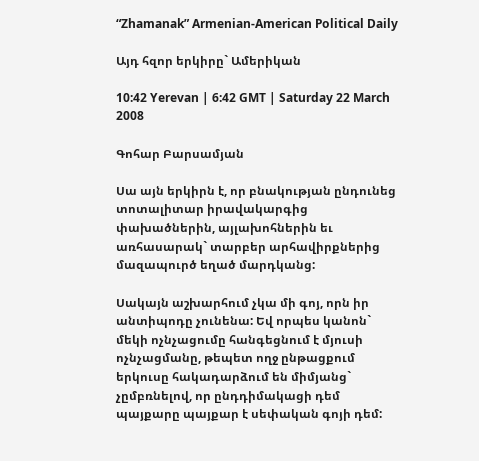“Zhamanak” Armenian-American Political Daily

Այդ հզոր երկիրը` Ամերիկան

10:42 Yerevan | 6:42 GMT | Saturday 22 March 2008

Գոհար Բարսամյան

Սա այն երկիրն է, որ բնակության ընդունեց տոտալիտար իրավակարգից փախածներին, այլախոհներին եւ առհասարակ` տարբեր արհավիրքներից մազապուրծ եղած մարդկանց:

Սակայն աշխարհում չկա մի գոյ, որն իր անտիպոդը չունենա: Եվ որպես կանոն` մեկի ոչնչացումը հանգեցնում է մյուսի ոչնչացմանը, թեպետ ողջ ընթացքում երկուսը հակադարձում են միմյանց` չըմբռնելով, որ ընդդիմակացի դեմ պայքարը պայքար է սեփական գոյի դեմ: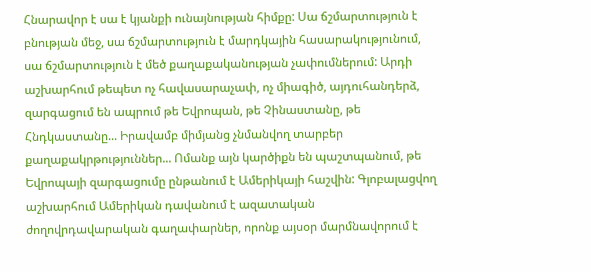Հնարավոր է սա է կյանքի ունայնության հիմքը: Սա ճշմարտություն է բնության մեջ, սա ճշմարտություն է մարդկային հասարակությունում, սա ճշմարտություն է մեծ քաղաքականության չափումներում: Արդի աշխարհում թեպետ ոչ հավասարաչափ, ոչ միագիծ, այդուհանդերձ, զարգացում են ապրում թե Եվրոպան, թե Չինաստանը, թե Հնդկաստանը... Իրավամբ միմյանց չնմանվող տարբեր քաղաքակրթություններ... Ոմանք այն կարծիքն են պաշտպանում, թե Եվրոպայի զարգացումը ընթանում է Ամերիկայի հաշվին: Գլոբալացվող աշխարհում Ամերիկան դավանում է ազատական ժողովրդավարական գաղափարներ, որոնք այսօր մարմնավորում է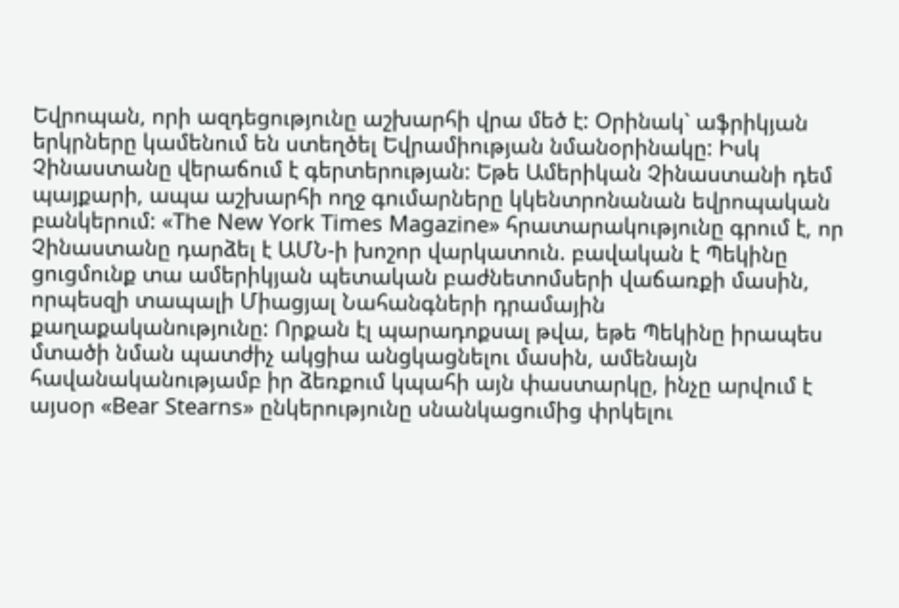Եվրոպան, որի ազդեցությունը աշխարհի վրա մեծ է: Օրինակ` աֆրիկյան երկրները կամենում են ստեղծել Եվրամիության նմանօրինակը: Իսկ Չինաստանը վերաճում է գերտերության: Եթե Ամերիկան Չինաստանի դեմ պայքարի, ապա աշխարհի ողջ գումարները կկենտրոնանան եվրոպական բանկերում: «The New York Times Magazine» հրատարակությունը գրում է, որ Չինաստանը դարձել է ԱՄՆ-ի խոշոր վարկատուն. բավական է Պեկինը ցուցմունք տա ամերիկյան պետական բաժնետոմսերի վաճառքի մասին, որպեսզի տապալի Միացյալ Նահանգների դրամային քաղաքականությունը: Որքան էլ պարադոքսալ թվա, եթե Պեկինը իրապես մտածի նման պատժիչ ակցիա անցկացնելու մասին, ամենայն հավանականությամբ իր ձեռքում կպահի այն փաստարկը, ինչը արվում է այսօր «Bear Stearns» ընկերությունը սնանկացումից փրկելու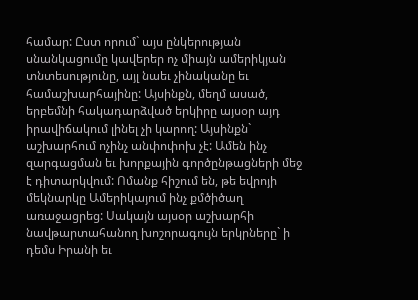համար: Ըստ որում` այս ընկերության սնանկացումը կավերեր ոչ միայն ամերիկյան տնտեսությունը, այլ նաեւ չինականը եւ համաշխարհայինը: Այսինքն, մեղմ ասած, երբեմնի հակադարձված երկիրը այսօր այդ իրավիճակում լինել չի կարող: Այսինքն` աշխարհում ոչինչ անփոփոխ չէ: Ամեն ինչ զարգացման եւ խորքային գործընթացների մեջ է դիտարկվում: Ոմանք հիշում են, թե եվրոյի մեկնարկը Ամերիկայում ինչ քմծիծաղ առաջացրեց: Սակայն այսօր աշխարհի նավթարտահանող խոշորագույն երկրները` ի դեմս Իրանի եւ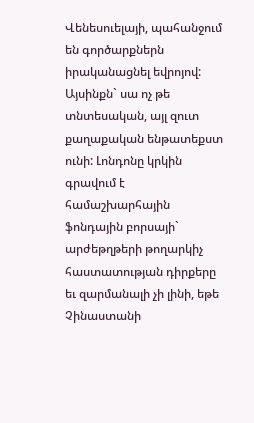Վենեսուելայի, պահանջում են գործարքներն իրականացնել եվրոյով: Այսինքն` սա ոչ թե տնտեսական, այլ զուտ քաղաքական ենթատեքստ ունի: Լոնդոնը կրկին գրավում է համաշխարհային ֆոնդային բորսայի` արժեթղթերի թողարկիչ հաստատության դիրքերը եւ զարմանալի չի լինի, եթե Չինաստանի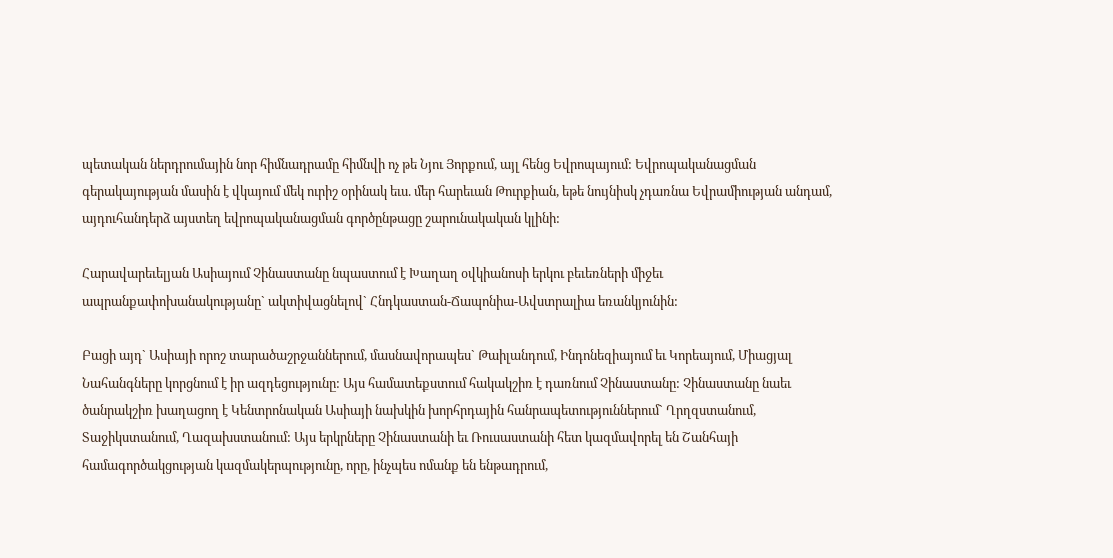պետական ներդրումային նոր հիմնադրամը հիմնվի ոչ թե Նյու Յորքում, այլ հենց Եվրոպայում: Եվրոպականացման գերակայության մասին է վկայում մեկ ուրիշ օրինակ եւս. մեր հարեւան Թուրքիան, եթե նույնիսկ չդառնա Եվրամիության անդամ, այդուհանդերձ այստեղ եվրոպականացման գործընթացը շարունակական կլինի:

Հարավարեւելյան Ասիայում Չինաստանը նպաստում է Խաղաղ օվկիանոսի երկու բեւեռների միջեւ ապրանքափոխանակությանը` ակտիվացնելով` Հնդկաստան-Ճապոնիա-Ավստրալիա եռանկյունին:

Բացի այդ` Ասիայի որոշ տարածաշրջաններում, մասնավորապես` Թաիլանդում, Ինդոնեզիայում եւ Կորեայում, Միացյալ Նահանգները կորցնում է իր ազդեցությունը: Այս համատեքստում հակակշիռ է դառնում Չինաստանը: Չինաստանը նաեւ ծանրակշիռ խաղացող է Կենտրոնական Ասիայի նախկին խորհրդային հանրապետություններում` Ղրղզստանում, Տաջիկստանում, Ղազախստանում: Այս երկրները Չինաստանի եւ Ռուսաստանի հետ կազմավորել են Շանհայի համագործակցության կազմակերպությունը, որը, ինչպես ոմանք են ենթադրում,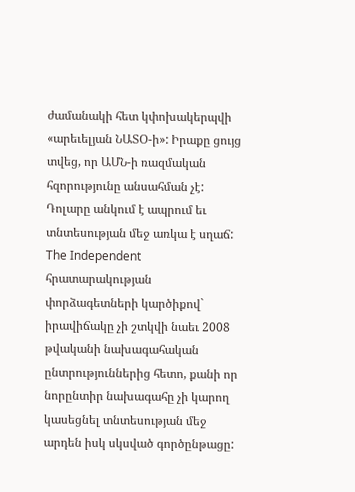ժամանակի հետ կփոխակերպվի «արեւելյան ՆԱՏՕ-ի»: Իրաքը ցույց տվեց, որ ԱՄՆ-ի ռազմական հզորությունը անսահման չէ: Դոլարը անկում է ապրում եւ տնտեսության մեջ առկա է սղաճ: The Independent հրատարակության փորձագետների կարծիքով` իրավիճակը չի շտկվի նաեւ 2008 թվականի նախագահական ընտրություններից հետո, քանի որ նորընտիր նախագահը չի կարող կասեցնել տնտեսության մեջ արդեն իսկ սկսված գործընթացը: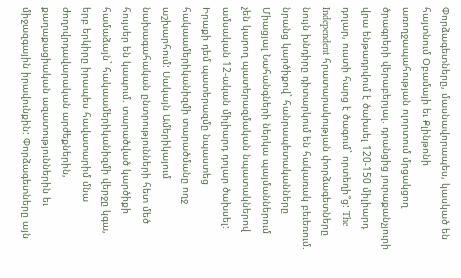Փորձագետները, մասնավորապես, կասկած են հայտնում Օբամայի եւ Քլինթոնի առողջապահության ոլորտում մրցակցող ծրագրերի վերաբերյալ. դրանցից յուրաքանչյուրի վրա ենթադրվում է ծախսել 120-150 միլիարդ դոլար, ուստի հարց է ծագում` որտեղի՞ց: The Independent հրատարակության փորձագետները նույն խնդիրը դիտարկում են հակառակ բեւեռում. նրանց կարծիքով` հանրապետականները Միացյալ Նահանգների ներկա պայմաններում չեն կարող պատերազմական նպատակներով ամսական 12-ական միլիարդ դոլար ծախսել: Իրաքի դեմ պատերազմը նպաստեց հակաամերիկանիզմի տարածմանը ողջ աշխարհում: Սակայն Ամերիկայում նախագահական ընտրությունների հետ մեծ հույսեր են կապում. տարածված կարծիքի համաձայն` հակաամերիկանիզմի վերջը կգա, երբ երկիրը իրապես հավատարիմ մնա ժողովրդավարական արժեքներին, քաղաքացիական ազատություններին եւ միջազգային իրավունքին: Փորձագետները այն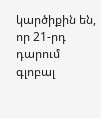կարծիքին են, որ 21-րդ դարում գլոբալ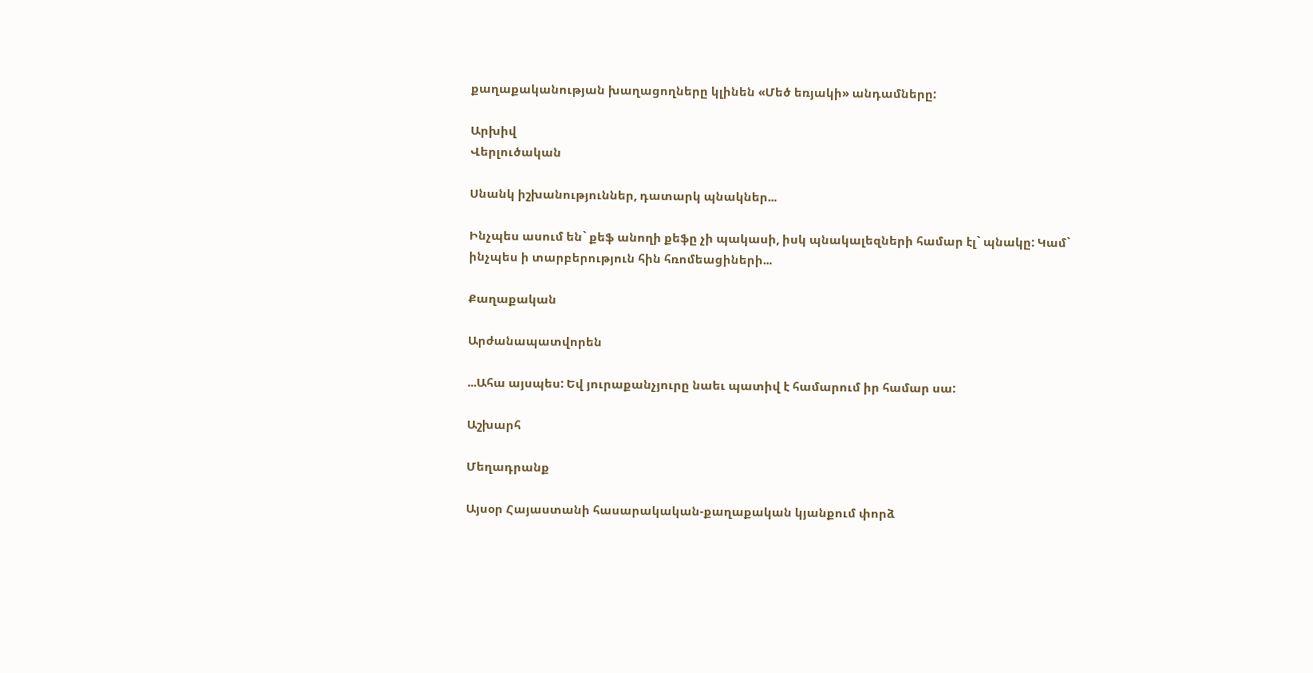քաղաքականության խաղացողները կլինեն «Մեծ եռյակի» անդամները:

Արխիվ
Վերլուծական

Սնանկ իշխանություններ, դատարկ պնակներ...

Ինչպես ասում են` քեֆ անողի քեֆը չի պակասի, իսկ պնակալեզների համար էլ` պնակը: Կամ` ինչպես ի տարբերություն հին հռոմեացիների...

Քաղաքական

Արժանապատվորեն

...Ահա այսպես: Եվ յուրաքանչյուրը նաեւ պատիվ է համարում իր համար սա:

Աշխարհ

Մեղադրանք

Այսօր Հայաստանի հասարակական-քաղաքական կյանքում փորձ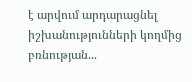է արվում արդարացնել իշխանությունների կողմից բռնության...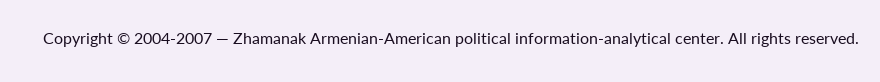Copyright © 2004-2007 — Zhamanak Armenian-American political information-analytical center. All rights reserved.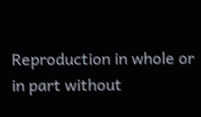Reproduction in whole or in part without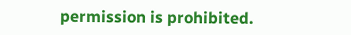permission is prohibited.